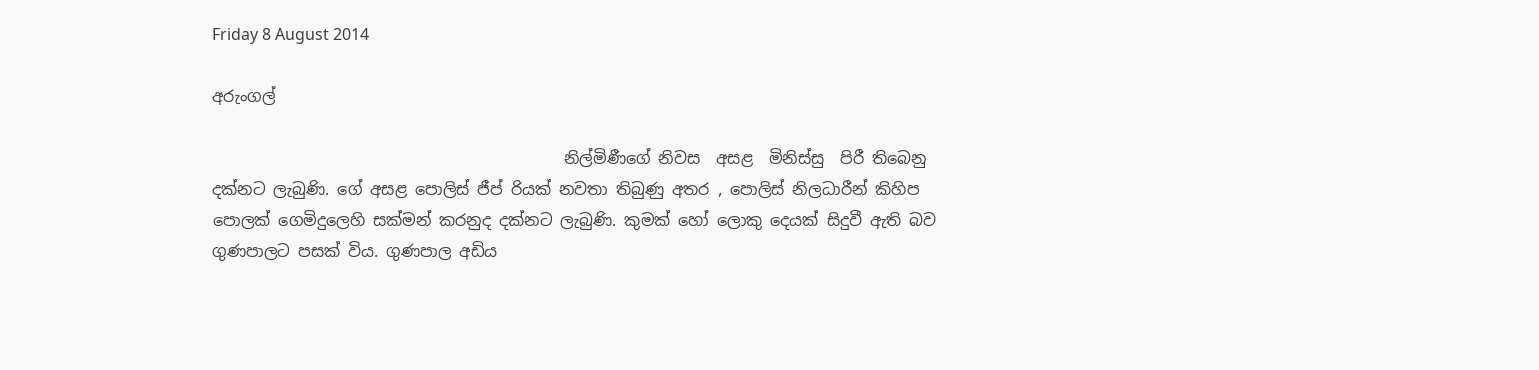Friday 8 August 2014

අරුංගල්

                                            නිල්මිණීගේ නිවස  අසළ  මිනිස්සු  පිරී තිබෙනු දක්නට ලැබුණි. ගේ අසළ පොලිස් ජීප් රියක් නවතා තිබුණු අතර , පොලිස් නිලධාරීන් කිහිප පොලක් ගෙමිදුලෙහි සක්මන් කරනුද දක්නට ලැබුණි. කුමක් හෝ ලොකු දෙයක් සිදුවී ඇති බව ගුණපාලට පසක් විය. ගුණපාල අඩිය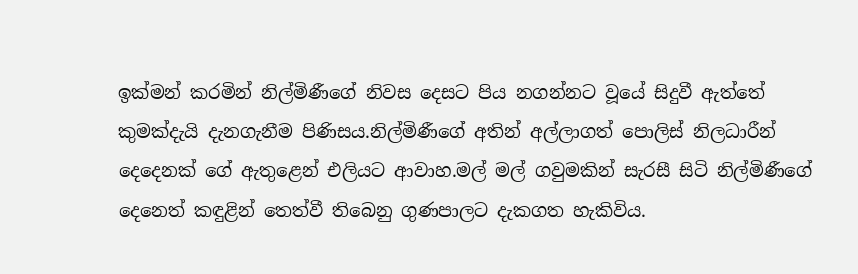ඉක්මන් කරමින් නිල්මිණීගේ නිවස දෙසට පිය නගන්නට වූයේ සිදුවී ඇත්තේ කුමක්දැයි දැනගැනීම පිණිසය.නිල්මිණීගේ අතින් අල්ලාගත් පොලිස් නිලධාරීන් දෙදෙනක් ගේ ඇතුළෙන් එලියට ආවාහ.මල් මල් ගවුමකින් සැරසී සිටි නිල්මිණීගේ දෙනෙත් කඳුළින් තෙත්වී තිබෙනු ගුණපාලට දැකගත හැකිවිය.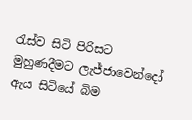රැස්ව සිටි පිරිසට මුහුණදීමට ලැජ්ජාවෙන්දෝ ඇය සිටියේ බිම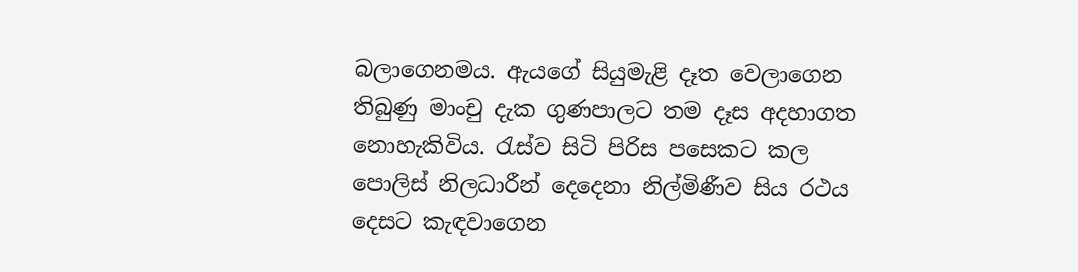බලාගෙනමය. ඇයගේ සියුමැළි දෑත වෙලාගෙන තිබුණු මාංචු දැක ගුණපාලට තම දෑස අදහාගත නොහැකිවිය. රැස්ව සිටි පිරිස පසෙකට කල පොලිස් නිලධාරීන් දෙදෙනා නිල්මිණීව සිය රථය දෙසට කැඳවාගෙන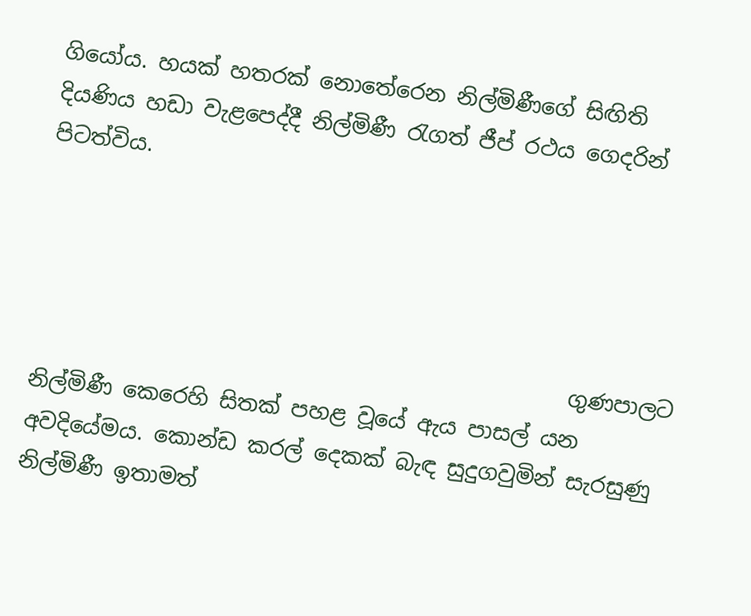ගියෝය. හයක් හතරක් නොතේරෙන නිල්මිණීගේ සිඟිති දියණිය හඩා වැළපෙද්දී නිල්මිණී රැගත් ජීප් රථය ගෙදරින් පිටත්විය.




                                                 ගුණපාලට නිල්මිණී කෙරෙහි සිතක් පහළ වූයේ ඇය පාසල් යන අවදියේමය. කොන්ඩ කරල් දෙකක් බැඳ සුදුගවුමින් සැරසුණු නිල්මිණී ඉතාමත්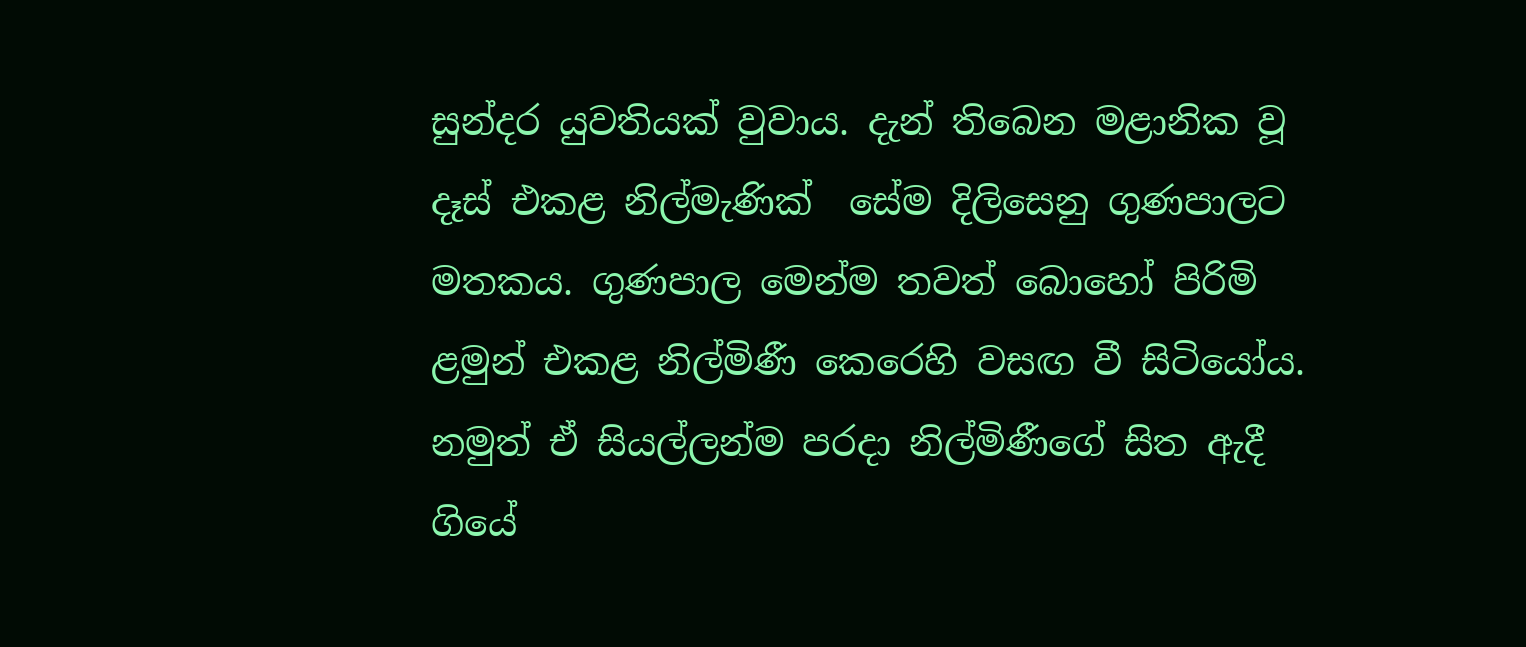සුන්දර යුවතියක් වුවාය. දැන් තිබෙන මළානික වූ දෑස් එකළ නිල්මැණික්  සේම දිලිසෙනු ගුණපාලට මතකය. ගුණපාල මෙන්ම තවත් බොහෝ පිරිමි ළමුන් එකළ නිල්මිණී කෙරෙහි වසඟ වී සිටියෝය. නමුත් ඒ සියල්ලන්ම පරදා නිල්මිණීගේ සිත ඇදී ගියේ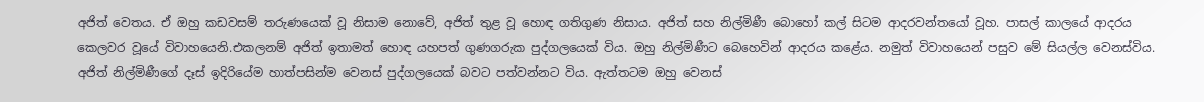අජිත් වෙතය. ඒ ඔහු කඩවසම් තරුණයෙක් වූ නිසාම නොවේ, අජිත් තුළ වූ හොඳ ගතිගුණ නිසාය. අජිත් සහ නිල්මිණී බොහෝ කල් සිටම ආදරවන්තයෝ වූහ. පාසල් කාලයේ ආදරය කෙලවර වූයේ විවාහයෙනි.එකලනම් අජිත් ඉතාමත් හොඳ යහපත් ගුණගරුක පුද්ගලයෙක් විය. ඔහු නිල්මිණීට බෙහෙවින් ආදරය කළේය. නමුත් විවාහයෙන් පසුව මේ සියල්ල වෙනස්විය. අජිත් නිල්මිණීගේ දෑස් ඉදිරියේම හාත්පසින්ම වෙනස් පුද්ගලයෙක් බවට පත්වන්නට විය. ඇත්තටම ඔහු වෙනස්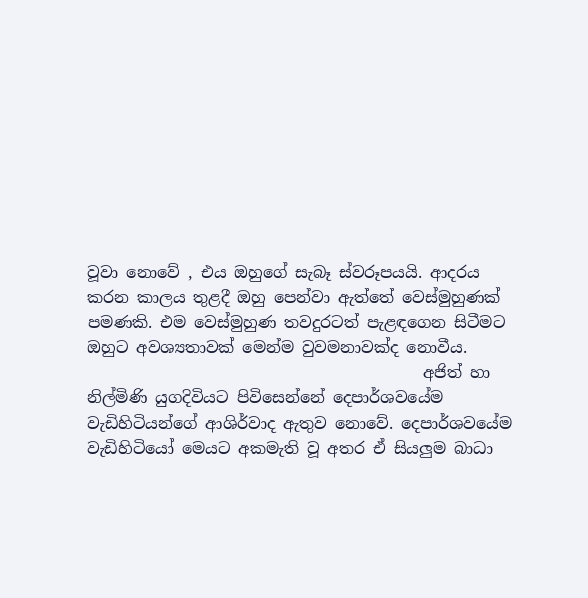වූවා නොවේ , එය ඔහුගේ සැබෑ ස්වරූපයයි. ආදරය කරන කාලය තුළදී ඔහු පෙන්වා ඇත්තේ වෙස්මුහුණක් පමණකි. එම වෙස්මුහුණ තවදුරටත් පැළඳගෙන සිටීමට ඔහුට අවශ්‍යතාවක් මෙන්ම වුවමනාවක්ද නොවීය.
                                          අජිත් හා නිල්මිණි යුගදිවියට පිවිසෙන්නේ දෙපාර්ශවයේම වැඩිහිටියන්ගේ ආශිර්වාද ඇතුව නොවේ. දෙපාර්ශවයේම වැඩිහිටියෝ මෙයට අකමැති වූ අතර ඒ සියලුම බාධා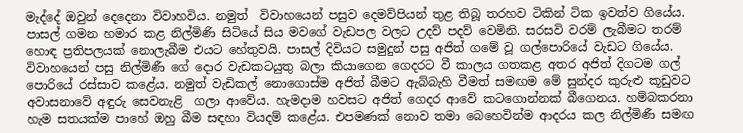මැද්දේ ඔවුන් දෙදෙනා විවාහවිය. නමුත්  විවාහයෙන් පසුව දෙමව්පියන් තුළ තිබූ තරහව ටිකින් ටික ඉවත්ව ගියේය. පාසල් ගමන හමාර කළ නිල්මිණි සිටියේ සිය මවගේ වැඩපල වලට උදව් පදව් වෙමිනි. සරසවි වරම් ලැබීමට තරම් හොඳ ප්‍රතිපලයක් නොලැබීම එයට හේතුවයි. පාසල් දිවියට සමුදුන් පසු අජිත් ගමේ වූ ගල්පොරියේ වැඩට ගියේය. විවාහයෙන් පසු නිල්මිණී ගේ දොර වැඩකටයුතු බලා කියාගෙන ගෙදරට වී කාලය ගතකළ අතර අජිත් දිගටම ගල් පොරියේ රස්සාව කළේය. නමුත් වැඩිකල් නොගොස්ම අජිත් බීමට ඇබ්බැහි වීමත් සමඟම මේ සුන්දර කුරුළු කූඩුවට අවාසනාවේ අඳුරු සෙවනැළි  ගලා ආවේය. හැමදාම හවසට අජිත් ගෙදර ආවේ කටගොන්නක් බීගෙනය. හම්බකරනා හැම සතයක්ම පාහේ ඔහු බීම සඳහා වියදම් කළේය. එපමණක් නොව තමා බෙහෙවින්ම ආදරය කල නිල්මිණී සමඟ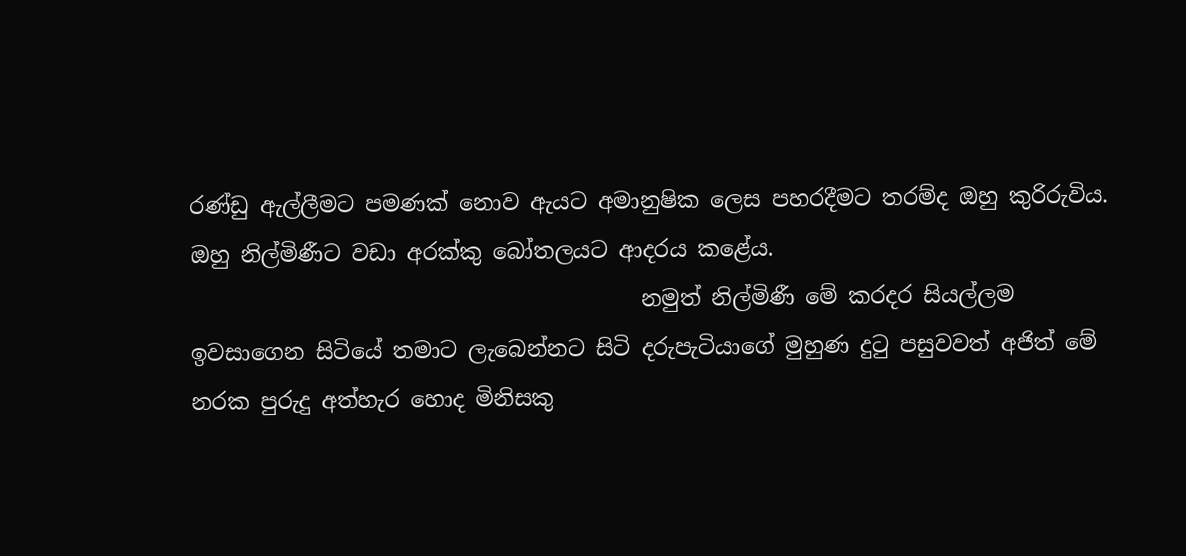රණ්ඩු ඇල්ලීමට පමණක් නොව ඇයට අමානුෂික ලෙස පහරදීමට තරම්ද ඔහු කුරිරුවිය. ඔහු නිල්මිණීට වඩා අරක්කු බෝතලයට ආදරය කළේය.
                                         නමුත් නිල්මිණී මේ කරදර සියල්ලම ඉවසාගෙන සිටියේ තමාට ලැබෙන්නට සිටි දරුපැටියාගේ මුහුණ දුටු පසුවවත් අජිත් මේ නරක පුරුදු අත්හැර හොද මිනිසකු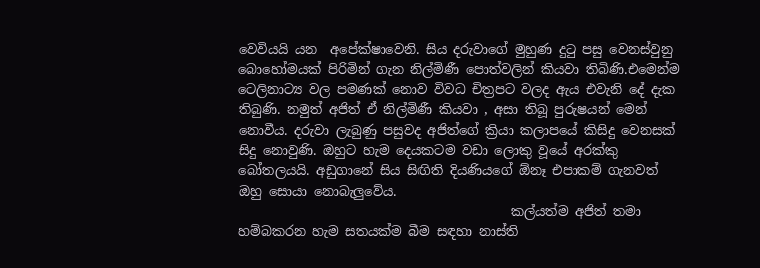වෙවියයි යන  අපේක්ෂාවෙනි. සිය දරුවාගේ මුහුණ දුටු පසු වෙනස්වුනු බොහෝමයක් පිරිමින් ගැන නිල්මිණී පොත්වලින් කියවා තිබිණි.එමෙන්ම ටෙලිනාට්‍ය වල පමණක් නොව විවධ චිත්‍රපට වලද ඇය එවැනි දේ දැක තිබුණි. නමුත් අජිත් ඒ නිල්මිණී කියවා , අසා තිබූ පුරුෂයන් මෙන් නොවීය. දරුවා ලැබුණු පසුවද අජිත්ගේ ක්‍රියා කලාපයේ කිසිදු වෙනසක් සිදු නොවුණි. ඔහුට හැම දෙයකටම වඩා ලොකු වූයේ අරක්කු බෝතලයයි. අඩුගානේ සිය සිඟිති දියණියගේ ඕනෑ එපාකම් ගැනවත් ඔහු සොයා නොබැලුවේය.
                                          කල්යත්ම අජිත් තමා හම්බකරන හැම සතයක්ම බීම සඳහා නාස්ති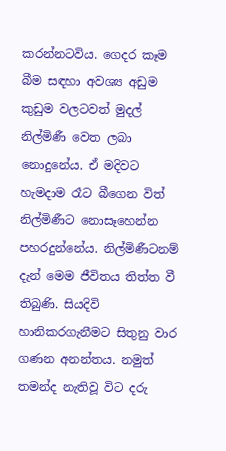කරන්නටවිය. ගෙදර කෑම බීම සඳහා අවශ්‍ය අඩුම කුඩුම වලටවත් මුදල් නිල්මිණී වෙත ලබා නොදුනේය. ඒ මදිවට හැමදාම රෑට බීගෙන විත් නිල්මිණීට නොසෑහෙන්න පහරදුන්නේය. නිල්මිණීටනම් දැන් මෙම ජීවිතය තිත්ත වී තිබුණි. සියදිවි හානිකරගැනීමට සිතුනු වාර ගණන අනන්තය. නමුත් තමන්ද නැතිවූ විට දරු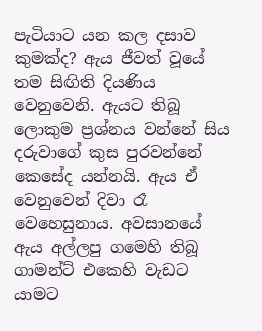පැටියාට යන කල දසාව  කුමක්ද? ඇය ජීවත් වූයේ තම සිඟිති දියණිය වෙනුවෙනි. ඇයට තිබූ ලොකුම ප්‍රශ්නය වන්නේ සිය දරුවාගේ කුස පුරවන්නේ කෙසේද යන්නයි. ඇය ඒ වෙනුවෙන් දිවා රෑ වෙහෙසුනාය. අවසානයේ ඇය අල්ලපු ගමෙහි තිබූ ගාමන්ට් එකෙහි වැඩට යාමට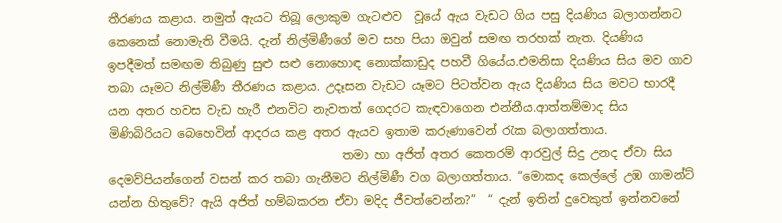තීරණය කළාය. නමුත් ඇයට තිබූ ලොකුම ගැටළුව  වූයේ ඇය වැඩට ගිය පසු දියණිය බලාගන්නට කෙනෙක් නොමැති වීමයි. දැන් නිල්මිණීගේ මව සහ පියා ඔවුන් සමඟ තරහක් නැත. දියණිය ඉපදීමත් සමඟම තිබුණු සුළු සළු නොහොඳ නොක්කාඩුද පහවී ගියේය.එමනිසා දියණිය සිය මව ගාව තබා යෑමට නිල්මිණී තීරණය කළාය. උදෑසන වැඩට යෑමට පිටත්වන ඇය දියණිය සිය මවට භාරදී යන අතර හවස වැඩ හැරී එනවිට නැවතත් ගෙදරට කැඳවාගෙන එන්නීය.ආත්තම්මාද සිය මිණිබිරියට බෙහෙවින් ආදරය කළ අතර ඇයව ඉතාම කරුණාවෙන් රැක බලාගත්තාය.
                                       තමා හා අජිත් අතර කෙතරම් ආරවුල් සිදු උනද ඒවා සිය දෙමව්පියන්ගෙන් වසන් කර තබා ගැනීමට නිල්මිණී වග බලාගත්තාය. “මොකද කෙල්ලේ උඹ ගාමන්ට් යන්න හිතුවේ? ඇයි අජිත් හම්බකරන ඒවා මදිද ජීවත්වෙන්න?”  “ දැන් ඉතින් දුවෙකුත් ඉන්නවනේ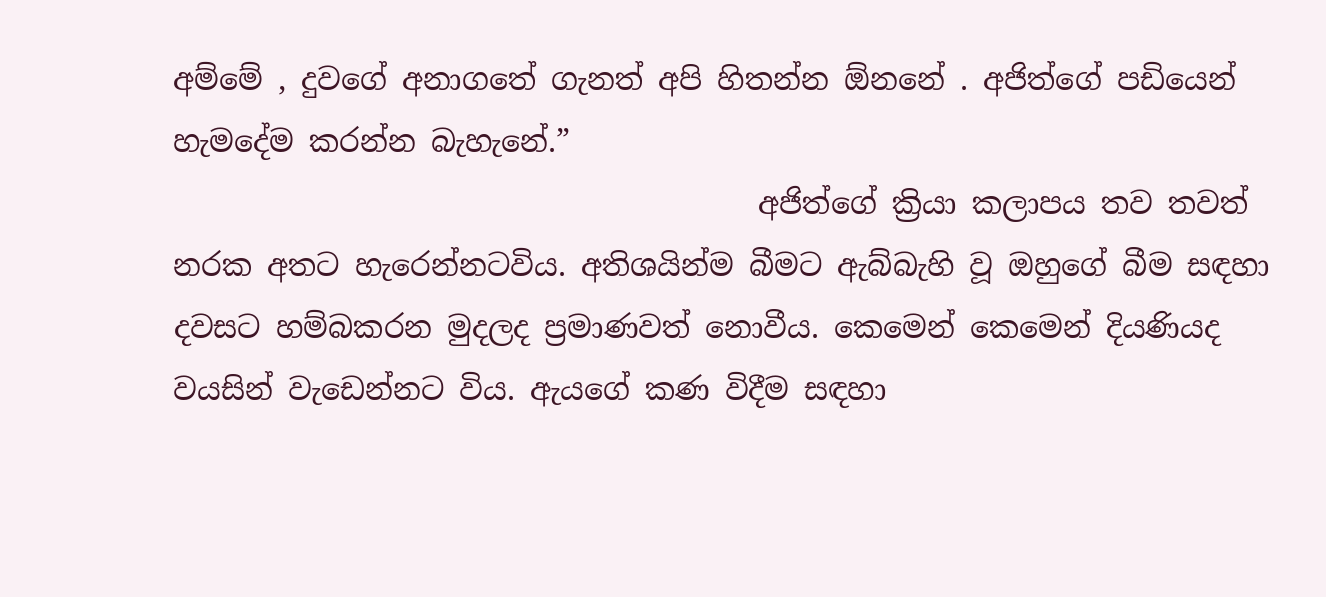අම්මේ , දුවගේ අනාගතේ ගැනත් අපි හිතන්න ඕනනේ . අජිත්ගේ පඩියෙන් හැමදේම කරන්න බැහැනේ.”
                                       අජිත්ගේ ක්‍රියා කලාපය තව තවත් නරක අතට හැරෙන්නටවිය. අතිශයින්ම බීමට ඇබ්බැහි වූ ඔහුගේ බීම සඳහා  දවසට හම්බකරන මුදලද ප්‍රමාණවත් නොවීය. කෙමෙන් කෙමෙන් දියණියද වයසින් වැඩෙන්නට විය. ඇයගේ කණ විදීම සඳහා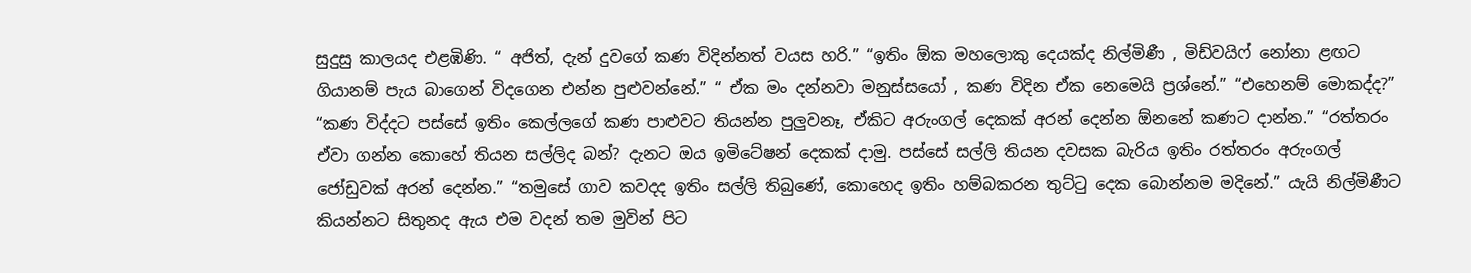සුදුසු කාලයද එළඹිණි. “ අජිත්, දැන් දුවගේ කණ විදින්නත් වයස හරි.” “ඉතිං ඕක මහලොකු දෙයක්ද නිල්මිණී , මිඩ්වයිෆ් නෝනා ළඟට ගියානම් පැය බාගෙන් විදගෙන එන්න පුළුවන්නේ.” “ ඒක මං දන්නවා මනුස්සයෝ , කණ විදින ඒක නෙමෙයි ප්‍රශ්නේ.” “එහෙනම් මොකද්ද?” “කණ විද්දට පස්සේ ඉතිං කෙල්ලගේ කණ පාළුවට තියන්න පුලුවනෑ, ඒකිට අරුංගල් දෙකක් අරන් දෙන්න ඕනනේ කණට දාන්න.” “රත්තරං ඒවා ගන්න කොහේ තියන සල්ලිද බන්? දැනට ඔය ඉමිටේෂන් දෙකක් දාමු. පස්සේ සල්ලි තියන දවසක බැරිය ඉතිං රත්තරං අරුංගල් ජෝඩුවක් අරන් දෙන්න.” “තමුසේ ගාව කවදද ඉතිං සල්ලි තිබුණේ, කොහෙද ඉතිං හම්බකරන තුට්ටු දෙක බොන්නම මදිනේ.” යැයි නිල්මිණීට කියන්නට සිතුනද ඇය එම වදන් තම මුවින් පිට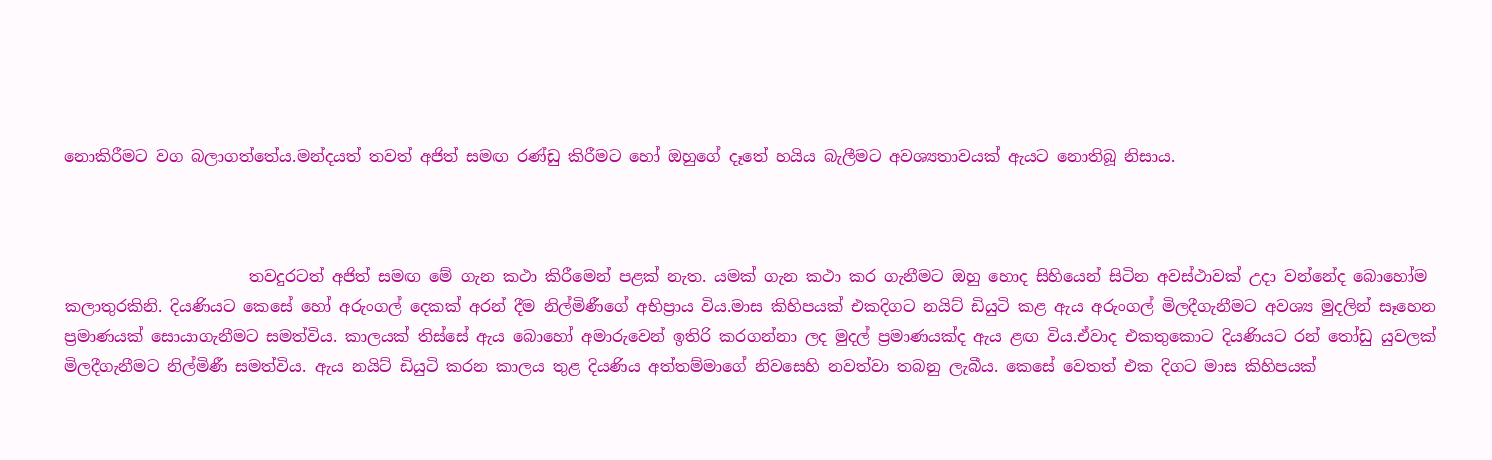නොකිරීමට වග බලාගත්තේය.මන්දයත් තවත් අජිත් සමඟ රණ්ඩු කිරීමට හෝ ඔහුගේ දෑතේ හයිය බැලීමට අවශ්‍යතාවයක් ඇයට නොතිබූ නිසාය.



                       තවදුරටත් අජිත් සමඟ මේ ගැන කථා කිරීමෙන් පළක් නැත. යමක් ගැන කථා කර ගැනීමට ඔහු හොද සිහියෙන් සිටින අවස්ථාවක් උදා වන්නේද බොහෝම කලාතුරකිනි. දියණියට කෙසේ හෝ අරුංගල් දෙකක් අරන් දීම නිල්මිණීගේ අභිප්‍රාය විය.මාස කිහිපයක් එකදිගට නයිට් ඩියුටි කළ ඇය අරුංගල් මිලදීගැනීමට අවශ්‍ය මුදලින් සෑහෙන ප්‍රමාණයක් සොයාගැනීමට සමත්විය. කාලයක් තිස්සේ ඇය බොහෝ අමාරුවෙන් ඉතිරි කරගන්නා ලද මුදල් ප්‍රමාණයක්ද ඇය ළඟ විය.ඒවාද එකතුකොට දියණියට රන් තෝඩු යුවලක් මිලදීගැනීමට නිල්මිණී සමත්විය. ඇය නයිට් ඩියුටි කරන කාලය තුළ දියණිය අත්තම්මාගේ නිවසෙහි නවත්වා තබනු ලැබීය. කෙසේ වෙතත් එක දිගට මාස කිහිපයක්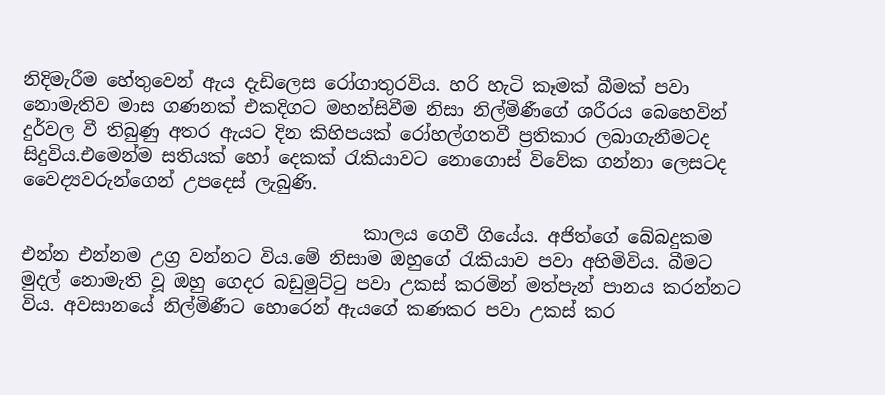නිදිමැරීම හේතුවෙන් ඇය දැඩිලෙස රෝගාතුරවිය. හරි හැටි කෑමක් බීමක් පවා නොමැතිව මාස ගණනක් එකදිගට මහන්සිවීම නිසා නිල්මිණීගේ ශරීරය බෙහෙවින් දුර්වල වී තිබුණු අතර ඇයට දින කිහිපයක් රෝහල්ගතවී ප්‍රතිකාර ලබාගැනීමටද සිදුවිය.එමෙන්ම සතියක් හෝ දෙකක් රැකියාවට නොගොස් විවේක ගන්නා ලෙසටද වෛද්‍යවරුන්ගෙන් උපදෙස් ලැබුණි.

                                      කාලය ගෙවී ගියේය. අජිත්ගේ බේබදුකම එන්න එන්නම උග්‍ර වන්නට විය.මේ නිසාම ඔහුගේ රැකියාව පවා අහිමිවිය. බීමට මුදල් නොමැති වූ ඔහු ගෙදර බඩුමුට්ටු පවා උකස් කරමින් මත්පැන් පානය කරන්නට විය. අවසානයේ නිල්මිණීට හොරෙන් ඇයගේ කණකර පවා උකස් කර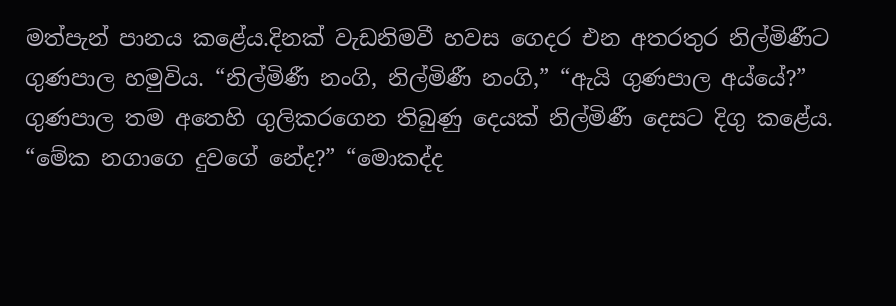මත්පැන් පානය කළේය.දිනක් වැඩනිමවී හවස ගෙදර එන අතරතුර නිල්මිණීට ගුණපාල හමුවිය. “නිල්මිණී නංගි, නිල්මිණී නංගි,” “ඇයි ගුණපාල අය්යේ?” ගුණපාල තම අතෙහි ගුලිකරගෙන තිබුණු දෙයක් නිල්මිණී දෙසට දිගු කළේය. “මේක නගාගෙ දුවගේ නේද?” “මොකද්ද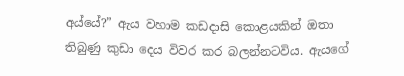අය්යේ?” ඇය වහාම කඩදාසි කොළයකින් ඔතා තිබුණු කුඩා දෙය විවර කර බලන්නටවිය. ඇයගේ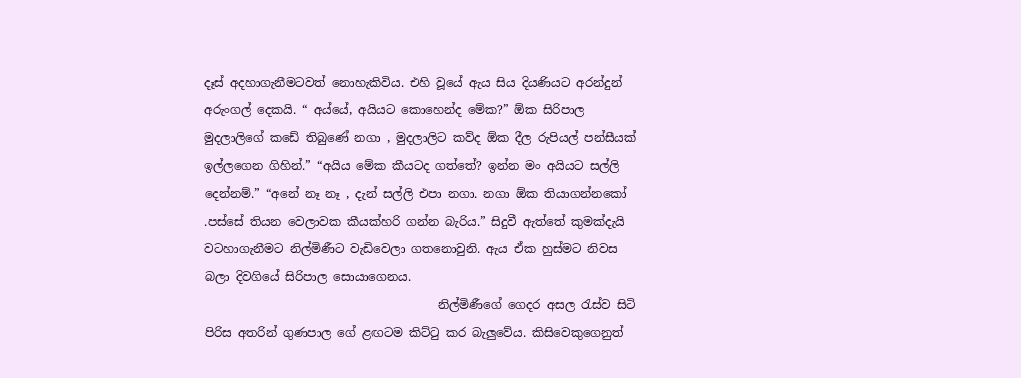දෑස් අදහාගැනීමටවත් නොහැකිවිය. එහි වූයේ ඇය සිය දියණියට අරන්දුන් අරුංගල් දෙකයි. “ අය්යේ, අයියට කොහෙන්ද මේක?” ඕක සිරිපාල මුදලාලිගේ කඩේ තිබුණේ නගා , මුදලාලිට කව්ද ඕක දීල රුපියල් පන්සීයක් ඉල්ලගෙන ගිහින්.” “අයිය මේක කීයටද ගත්තේ? ඉන්න මං අයියට සල්ලි දෙන්නම්.” “අනේ නෑ නෑ , දැන් සල්ලි එපා නගා. නගා ඕක තියාගන්නකෝ .පස්සේ තියන වෙලාවක කීයක්හරි ගන්න බැරිය.” සිදුවී ඇත්තේ කුමක්දැයි වටහාගැනීමට නිල්මිණීට වැඩිවෙලා ගතනොවුනි. ඇය ඒක හුස්මට නිවස බලා දිවගියේ සිරිපාල සොයාගෙනය.
                                       නිල්මිණීගේ ගෙදර අසල රැස්ව සිටි පිරිස අතරින් ගුණපාල ගේ ළඟටම කිට්ටු කර බැලුවේය. කිසිවෙකුගෙනුත්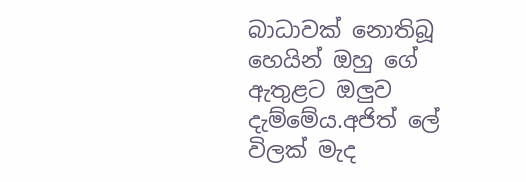බාධාවක් නොතිබූ හෙයින් ඔහු ගේ ඇතුළට ඔලුව දැම්මේය.අජිත් ලේ විලක් මැද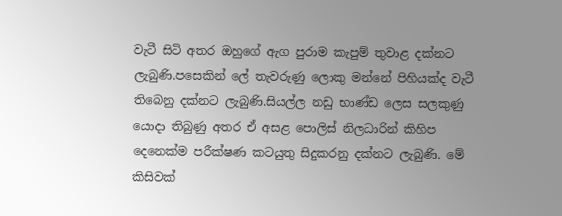වැටී සිටි අතර ඔහුගේ ඇග පුරාම කැපුම් තුවාළ දක්නට ලැබුණි.පසෙකින් ලේ තැවරුණු ලොකු මන්නේ පිහියක්ද වැටී තිබෙනු දක්නට ලැබුණි.සියල්ල නඩු භාණ්ඩ ලෙස සලකුණු යොදා තිබුණු අතර ඒ අසළ පොලිස් නිලධාරින් කිහිප දෙනෙක්ම පරීක්ෂණ කටයුතු සිදුකරනු දක්නට ලැබුණි. මේ කිසිවක්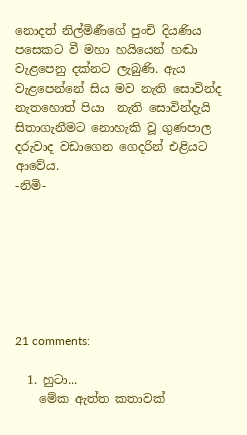නොදත් නිල්මිණීගේ පුංචි දියණිය පසෙකට වී මහා හයියෙන් හඬා වැළපෙනු දක්නට ලැබුණි. ඇය වැළපෙන්නේ සිය මව නැති සොවින්ද නැතහොත් පියා  නැති සොවින්දැයි සිතාගැනීමට නොහැකි වූ ගුණපාල දරුවාද වඩාගෙන ගෙදරින් එළියට ආවේය.
-නිමි-







21 comments:

  1. හුටා...
    මේක ඇත්ත කතාවක්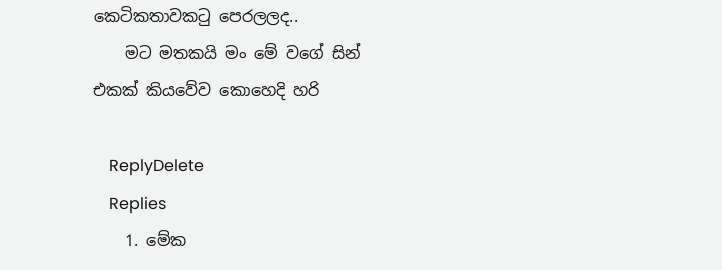කෙටිකතාවකටු පෙරලලද..
    මට මතකයි මං මේ වගේ සින් එකක් කියවේව කොහෙදි හරි

    ReplyDelete
    Replies
    1. මේක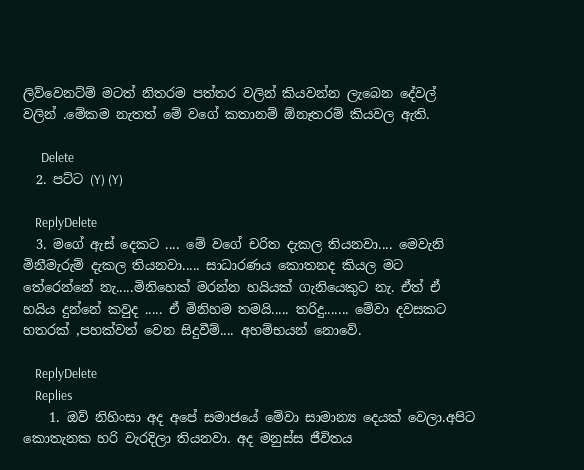ලිව්වෙනට්ම් මටත් නිතරම පත්තර වලින් කියවන්න ලැබෙන දේවල් වලින් .මේකම නැතත් මේ වගේ කතානම් ඕනෑතරම් කියවල ඇති.

      Delete
  2. පට්ට (Y) (Y)

    ReplyDelete
  3. මගේ ඇස් දෙකට .... මේ වගේ චරිත දැකල තියනවා.... මෙවැනි මිනීමැරුම් දැකල තියනවා..... සාධාරණය කොතනද කියල මට තේරෙන්නේ නැ.....මිනිහෙක් මරන්න හයියක් ගැනියෙකුට නැ. ඒත් ඒ හයිය දුන්නේ කවුද ..... ඒ මිනිහම තමයි..... තරිදු....... මේවා දවසකට හතරක් ,පහක්වත් වෙන සිදුවීම්.... අහම්භයන් නොවේ.

    ReplyDelete
    Replies
    1. ඔව් නිහිංසා අද අපේ සමාජයේ මේවා සාමාන්‍ය දෙයක් වෙලා.අපිට කොතැනක හරි වැරදිලා තියනවා. අද මනුස්ස ජීවිතය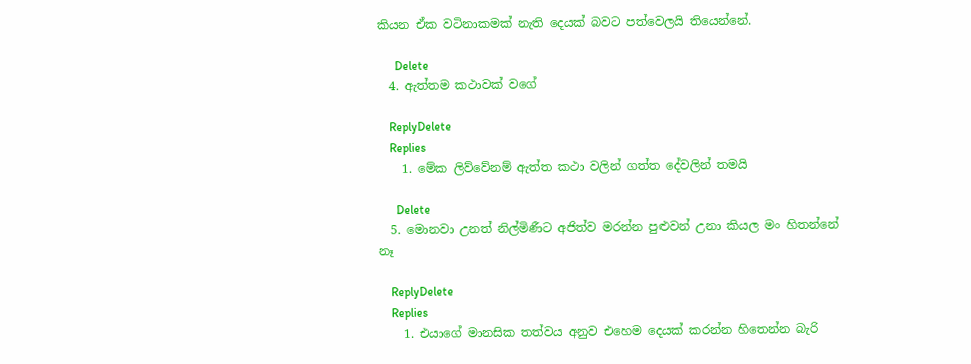කියන ඒක වටිනාකමක් නැති දෙයක් බවට පත්වෙලයි තියෙන්නේ.

      Delete
  4. ඇත්තම කථාවක් වගේ

    ReplyDelete
    Replies
    1. මේක ලිව්වේනම් ඇත්ත කථා වලින් ගත්ත දේවලින් තමයි

      Delete
  5. මොනවා උනත් නිල්මිණීට අජිත්ව මරන්න පුළුවන් උනා කියල මං හිතන්නේ නෑ

    ReplyDelete
    Replies
    1. එයාගේ මානසික තත්වය අනුව එහෙම දෙයක් කරන්න හිතෙන්න බැරි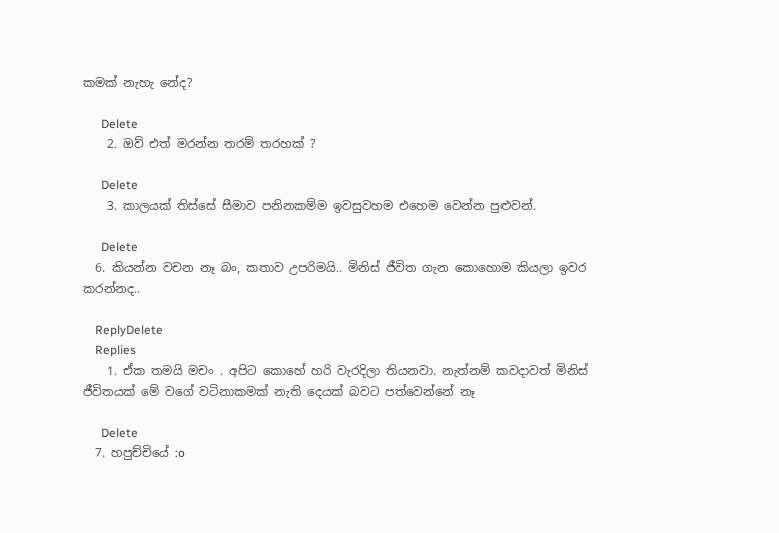කමක් නැහැ නේද?

      Delete
    2. ඔව් එත් මරන්න තරම් තරහක් ?

      Delete
    3. කාලයක් තිස්සේ සීමාව පනිනකම්ම ඉවසුවහම එහෙම වෙන්න පුළුවන්.

      Delete
  6. කියන්න වචන නෑ බං, කතාව උපරිමයි.. මිනිස් ජීවිත ගැන කොහොම කියලා ඉවර කරන්නද..

    ReplyDelete
    Replies
    1. ඒක තමයි මචං . අපිට කොහේ හරි වැරදිලා තියනවා. නැත්නම් කවදාවත් මිනිස් ජීවිතයක් මේ වගේ වටිනාකමක් නැති දෙයක් බවට පත්වෙන්නේ නෑ

      Delete
  7. හපුච්චියේ :o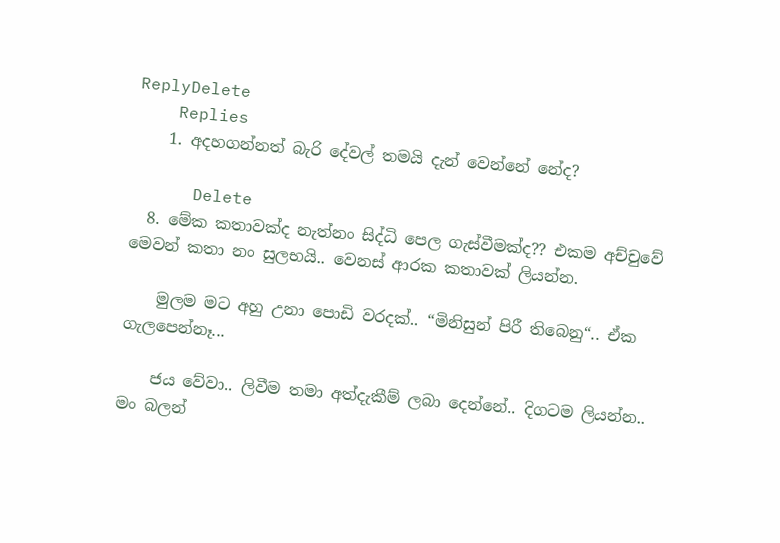ReplyDelete
    Replies
    1. අදහගන්නත් බැරි දේවල් තමයි දැන් වෙන්නේ නේද?

      Delete
  8. මේක කතාවක්ද නැත්නං සිද්ධි පෙල ගැස්වීමක්ද?? එකම අච්චුවේ මෙවන් කතා නං සුලභයි.. වෙනස් ආරක කතාවක් ලියන්න.

    මුලම මට අහු උනා පොඩි වරදක්.. “මිනිසුන් පිරී තිබෙනු“.. ඒක ගැලපෙන්නෑ...

    ජය වේවා.. ලිවීම තමා අත්දැකීම් ලබා දෙන්නේ.. දිගටම ලියන්න.. මං බලන්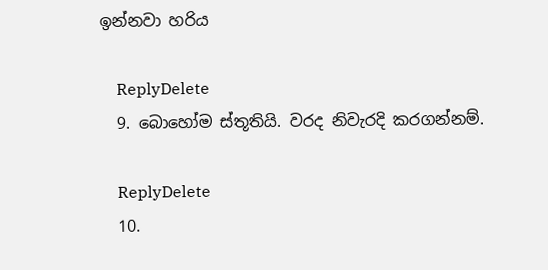ඉන්නවා හරිය

    ReplyDelete
  9. බොහෝම ස්තූතියි. වරද නිවැරදි කරගන්නම්.

    ReplyDelete
  10.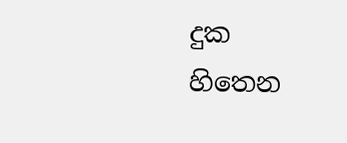දුක හිතෙන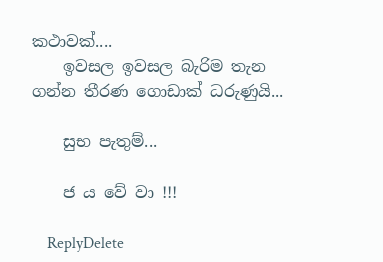කථාවක්....
    ඉවසල ඉවසල බැරිම තැන ගන්න තීරණ ගොඩාක් ධරුණුයි...

    සුභ පැතුම්...

    ජ ය වේ වා !!!

    ReplyDelete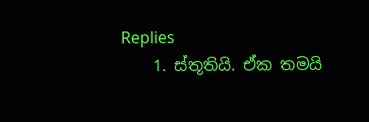Replies
    1. ස්තූතියි. ඒක තමයි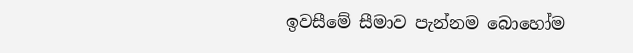ඉවසීමේ සීමාව පැන්නම බොහෝම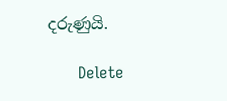දරුණුයි.

      Delete